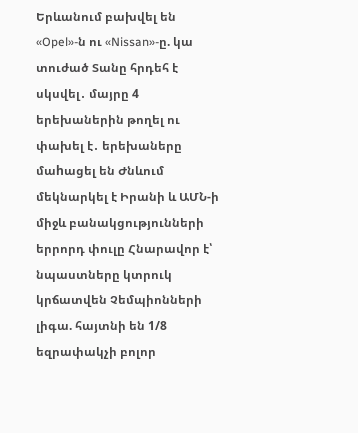Երևանում բախվել են «Opel»-ն ու «Nissan»-ը. կա տուժած Տանը հրդեհ է սկսվել․ մայրը 4 երեխաներին թողել ու փախել է․ երեխաները մաhացել են Ժնևում մեկնարկել է Իրանի և ԱՄՆ-ի միջև բանակցությունների երրորդ փուլը Հնարավոր է՝ նպաստները կտրուկ կրճատվեն Չեմպիոնների լիգա. հայտնի են 1/8 եզրափակչի բոլոր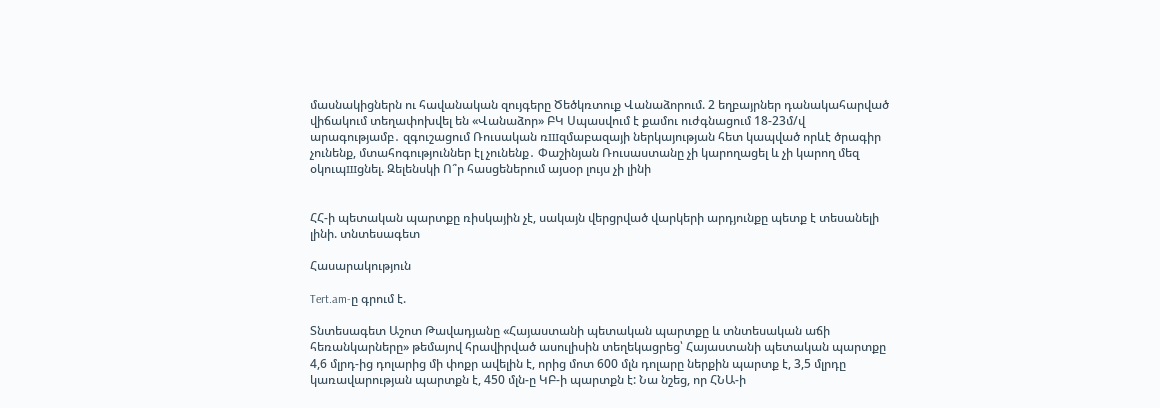մասնակիցներն ու հավանական զույգերը Ծեծկռտուք Վանաձորում. 2 եղբայրներ դանակահարված վիճակում տեղափոխվել են «Վանաձոր» ԲԿ Սպասվում է քամու ուժգնացում 18-23մ/վ արագությամբ․ զգուշացում Ռուսական ռшզմաբազայի ներկայության հետ կապված որևէ ծրագիր չունենք, մտահոգություններ էլ չունենք․ Փաշինյան Ռուսաստանը չի կարողացել և չի կարող մեզ օկուպшցնել. Զելենսկի Ո՞ր հասցեներում այսօր լույս չի լինի


ՀՀ-ի պետական պարտքը ռիսկային չէ, սակայն վերցրված վարկերի արդյունքը պետք է տեսանելի լինի. տնտեսագետ

Հասարակություն

Tert.am-ը գրում է.

Տնտեսագետ Աշոտ Թավադյանը «Հայաստանի պետական պարտքը և տնտեսական աճի հեռանկարները» թեմայով հրավիրված ասուլիսին տեղեկացրեց՝ Հայաստանի պետական պարտքը 4,6 մլրդ-ից դոլարից մի փոքր ավելին է, որից մոտ 600 մլն դոլարը ներքին պարտք է, 3,5 մլրդը կառավարության պարտքն է, 450 մլն-ը ԿԲ-ի պարտքն է: Նա նշեց, որ ՀՆԱ-ի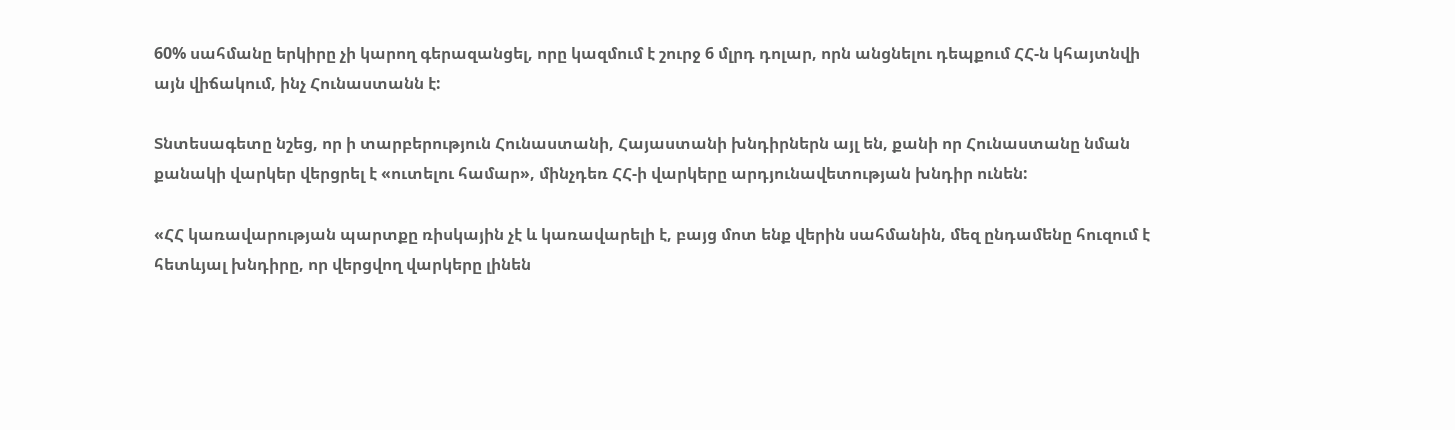60% սահմանը երկիրը չի կարող գերազանցել, որը կազմում է շուրջ 6 մլրդ դոլար, որն անցնելու դեպքում ՀՀ-ն կհայտնվի այն վիճակում, ինչ Հունաստանն է:

Տնտեսագետը նշեց, որ ի տարբերություն Հունաստանի, Հայաստանի խնդիրներն այլ են, քանի որ Հունաստանը նման քանակի վարկեր վերցրել է «ուտելու համար», մինչդեռ ՀՀ-ի վարկերը արդյունավետության խնդիր ունեն:

«ՀՀ կառավարության պարտքը ռիսկային չէ և կառավարելի է, բայց մոտ ենք վերին սահմանին, մեզ ընդամենը հուզում է հետևյալ խնդիրը, որ վերցվող վարկերը լինեն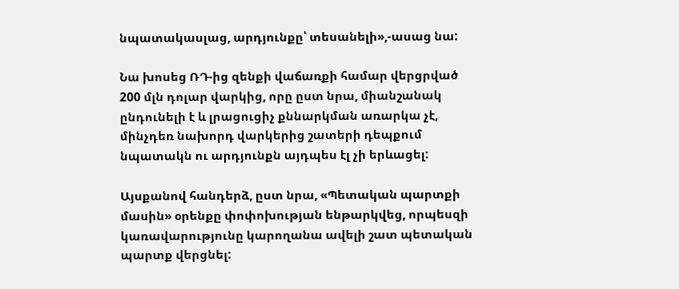նպատակասլաց, արդյունքը՝ տեսանելի»,-ասաց նա:

Նա խոսեց ՌԴ-ից զենքի վաճառքի համար վերցրված 200 մլն դոլար վարկից, որը ըստ նրա, միանշանակ ընդունելի է և լրացուցիչ քննարկման առարկա չէ, մինչդեռ նախորդ վարկերից շատերի դեպքում նպատակն ու արդյունքն այդպես էլ չի երևացել:

Այսքանով հանդերձ, ըստ նրա, «Պետական պարտքի մասին» օրենքը փոփոխության ենթարկվեց, որպեսզի կառավարությունը կարողանա ավելի շատ պետական պարտք վերցնել: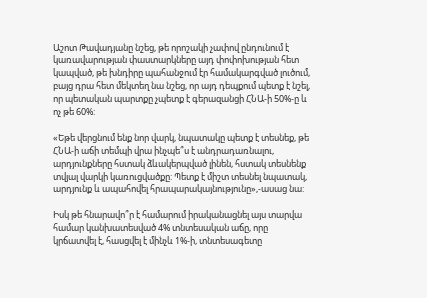Աշոտ Թավադյանը նշեց, թե որոշակի չափով ընդունում է կառավարության փաստարկները այդ փոփոխության հետ կապված, թե խնդիրը պահանջում էր համակարգված լուծում, բայց դրա հետ մեկտեղ նա նշեց, որ այդ դեպքում պետք է նշել, որ պետական պարտքը չպետք է գերազանցի ՀՆԱ-ի 50%-ը և ոչ թե 60%:

«Եթե վերցնում ենք նոր վարկ, նպատակը պետք է տեսնեք, թե ՀՆԱ-ի աճի տեմպի վրա ինչպե՞ս է անդրադառնալու, արդյունքները հստակ ձևակերպված լինեն, հստակ տեսնենք տվյալ վարկի կառուցվածքը: Պետք է միշտ տեսնել նպատակ, արդյունք և ապահովել հրապարակայնությունը»,-ասաց նա:

Իսկ թե հնարավո՞ր է համարում իրականացնել այս տարվա համար կանխատեսված 4% տնտեսական աճը, որը կրճատվել է, հասցվել է մինչև 1%-ի, տնտեսագետը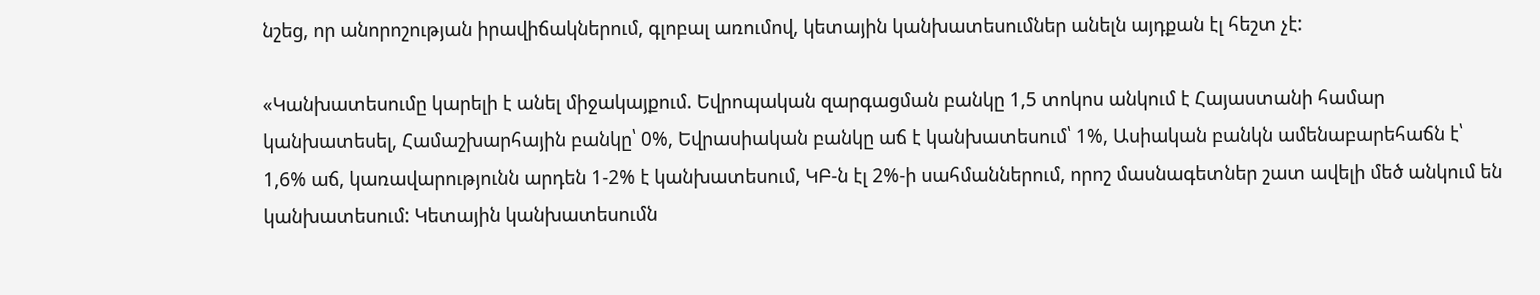նշեց, որ անորոշության իրավիճակներում, գլոբալ առումով, կետային կանխատեսումներ անելն այդքան էլ հեշտ չէ:

«Կանխատեսումը կարելի է անել միջակայքում. Եվրոպական զարգացման բանկը 1,5 տոկոս անկում է Հայաստանի համար կանխատեսել, Համաշխարհային բանկը՝ 0%, Եվրասիական բանկը աճ է կանխատեսում՝ 1%, Ասիական բանկն ամենաբարեհաճն է՝ 1,6% աճ, կառավարությունն արդեն 1-2% է կանխատեսում, ԿԲ-ն էլ 2%-ի սահմաններում, որոշ մասնագետներ շատ ավելի մեծ անկում են կանխատեսում: Կետային կանխատեսումն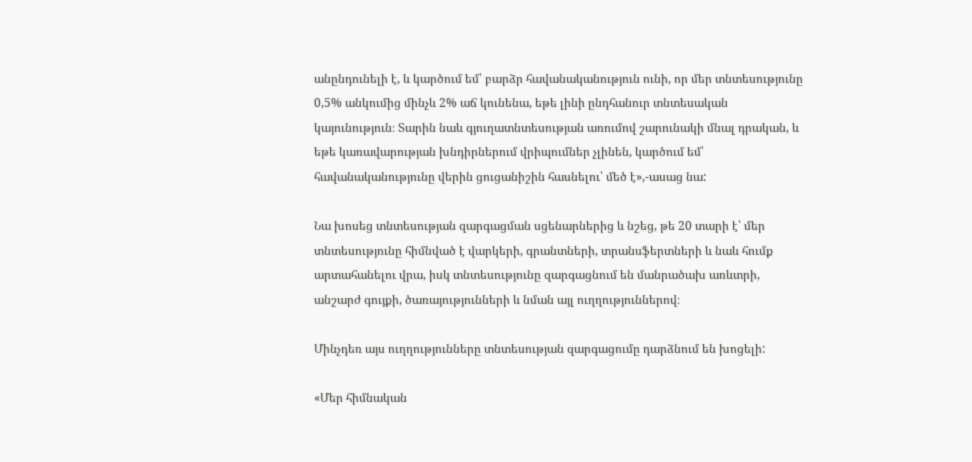անընդունելի է, և կարծում եմ՝ բարձր հավանականություն ունի, որ մեր տնտեսությունը 0,5% անկումից մինչև 2% աճ կունենա, եթե լինի ընդհանուր տնտեսական կայունություն։ Տարին նաև գյուղատնտեսության առումով շարունակի մնալ դրական, և եթե կառավարության խնդիրներում վրիպումներ չլինեն, կարծում եմ՝ հավանականությունը վերին ցուցանիշին հասնելու՝ մեծ է»,-ասաց նա:

Նա խոսեց տնտեսության զարգացման սցենարներից և նշեց, թե 20 տարի է՝ մեր տնտեսությունը հիմնված է վարկերի, գրանտների, տրանսֆերտների և նաև հումք արտահանելու վրա, իսկ տնտեսությունը զարգացնում են մանրածախ առևտրի, անշարժ գույքի, ծառայությունների և նման այլ ուղղություններով։

Մինչդեռ այս ուղղությունները տնտեսության զարգացումը դարձնում են խոցելի:

«Մեր հիմնական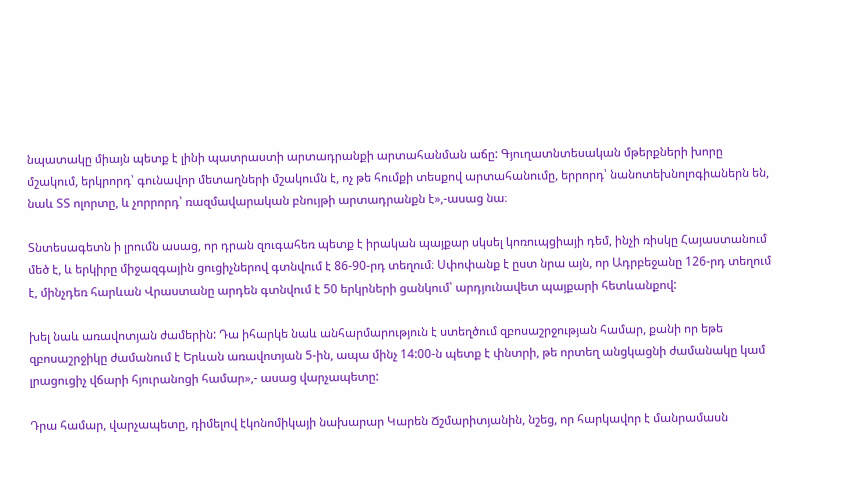նպատակը միայն պետք է լինի պատրաստի արտադրանքի արտահանման աճը: Գյուղատնտեսական մթերքների խորը մշակում, երկրորդ՝ գունավոր մետաղների մշակումն է, ոչ թե հումքի տեսքով արտահանումը, երրորդ՝ նանոտեխնոլոգիաներն են, նաև ՏՏ ոլորտը, և չորրորդ՝ ռազմավարական բնույթի արտադրանքն է»,-ասաց նա։

Տնտեսագետն ի լրումն ասաց, որ դրան զուգահեռ պետք է իրական պայքար սկսել կոռուպցիայի դեմ, ինչի ռիսկը Հայաստանում մեծ է, և երկիրը միջազգային ցուցիչներով գտնվում է 86-90-րդ տեղում։ Սփոփանք է ըստ նրա այն, որ Ադրբեջանը 126-րդ տեղում է, մինչդեռ հարևան Վրաստանը արդեն գտնվում է 50 երկրների ցանկում՝ արդյունավետ պայքարի հետևանքով:

խել նաև առավոտյան ժամերին: Դա իհարկե նաև անհարմարություն է ստեղծում զբոսաշրջության համար, քանի որ եթե զբոսաշրջիկը ժամանում է Երևան առավոտյան 5-ին, ապա մինչ 14:00-ն պետք է փնտրի, թե որտեղ անցկացնի ժամանակը կամ լրացուցիչ վճարի հյուրանոցի համար»,- ասաց վարչապետը:

Դրա համար, վարչապետը, դիմելով էկոնոմիկայի նախարար Կարեն Ճշմարիտյանին, նշեց, որ հարկավոր է մանրամասն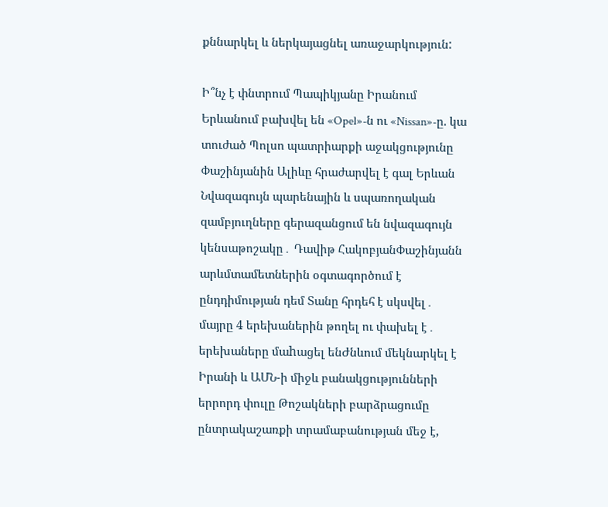քննարկել և ներկայացնել առաջարկություն:

Ի՞նչ է փնտրում Պապիկյանը Իրանում Երևանում բախվել են «Opel»-ն ու «Nissan»-ը. կա տուժած Պոլսո պատրիարքի աջակցությունը Փաշինյանին Ալիևը հրաժարվել է գալ Երևան Նվազագույն պարենային և սպառողական զամբյուղները գերազանցում են նվազագույն կենսաթոշակը․ Դավիթ ՀակոբյանՓաշինյանն արևմտամետներին օգտագործում է ընդդիմության դեմ Տանը հրդեհ է սկսվել․ մայրը 4 երեխաներին թողել ու փախել է․ երեխաները մաhացել ենԺնևում մեկնարկել է Իրանի և ԱՄՆ-ի միջև բանակցությունների երրորդ փուլը Թոշակների բարձրացումը ընտրակաշառքի տրամաբանության մեջ է,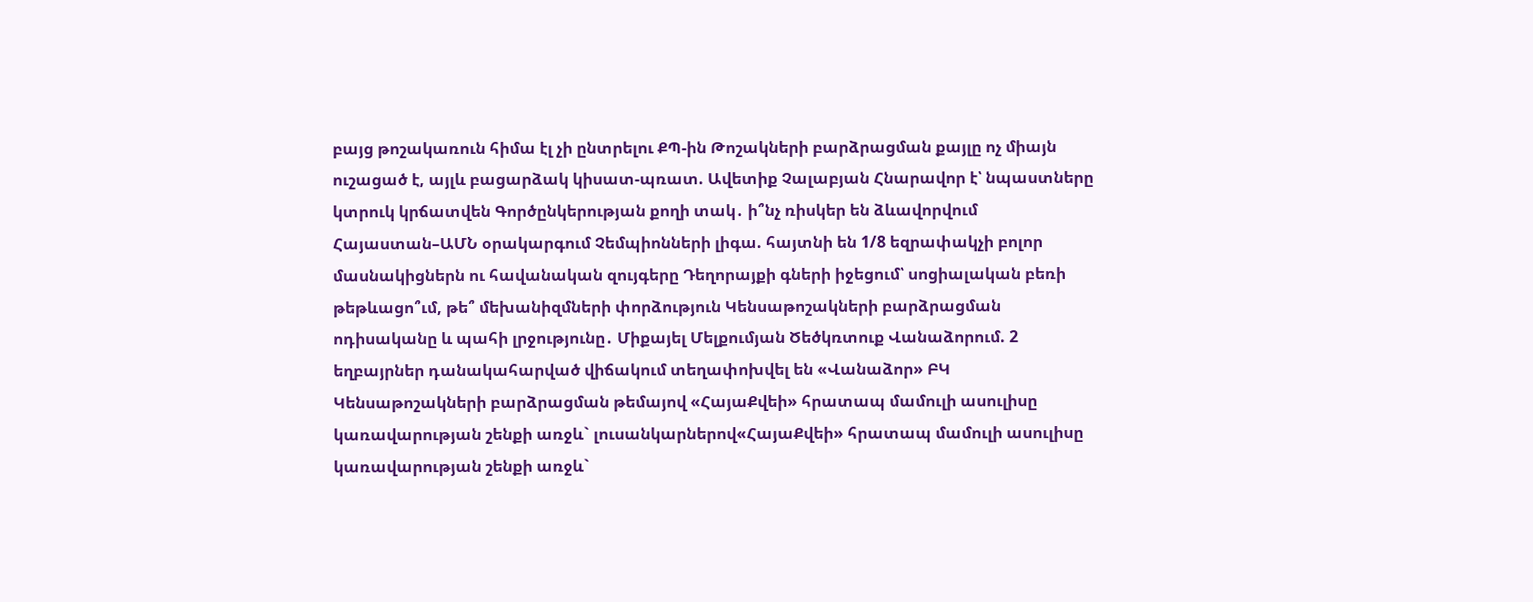բայց թոշակառուն հիմա էլ չի ընտրելու ՔՊ-ին Թոշակների բարձրացման քայլը ոչ միայն ուշացած է, այլև բացարձակ կիսատ-պռատ. Ավետիք Չալաբյան Հնարավոր է՝ նպաստները կտրուկ կրճատվեն Գործընկերության քողի տակ․ ի՞նչ ռիսկեր են ձևավորվում Հայաստան–ԱՄՆ օրակարգում Չեմպիոնների լիգա. հայտնի են 1/8 եզրափակչի բոլոր մասնակիցներն ու հավանական զույգերը Դեղորայքի գների իջեցում՝ սոցիալական բեռի թեթևացո՞ւմ, թե՞ մեխանիզմների փորձություն Կենսաթոշակների բարձրացման ոդիսականը և պահի լրջությունը․ Միքայել Մելքումյան Ծեծկռտուք Վանաձորում. 2 եղբայրներ դանակահարված վիճակում տեղափոխվել են «Վանաձոր» ԲԿ Կենսաթոշակների բարձրացման թեմայով «ՀայաՔվեի» հրատապ մամուլի ասուլիսը կառավարության շենքի առջև` լուսանկարներով«ՀայաՔվեի» հրատապ մամուլի ասուլիսը կառավարության շենքի առջև`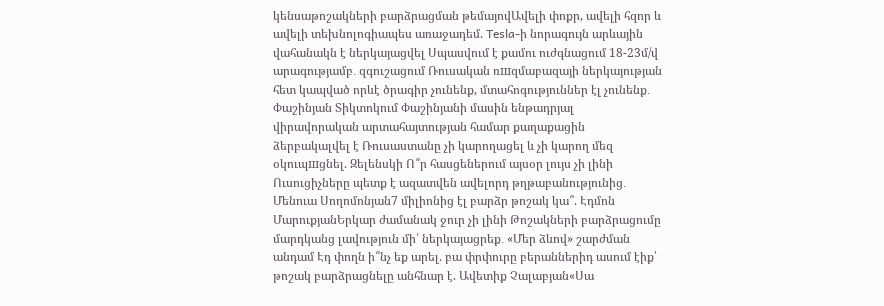կենսաթոշակների բարձրացման թեմայովԱվելի փոքր, ավելի հզոր և ավելի տեխնոլոգիապես առաջադեմ. Tesla-ի նորագույն արևային վահանակն է ներկայացվել Սպասվում է քամու ուժգնացում 18-23մ/վ արագությամբ․ զգուշացում Ռուսական ռшզմաբազայի ներկայության հետ կապված որևէ ծրագիր չունենք, մտահոգություններ էլ չունենք․ Փաշինյան Տիկտոկում Փաշինյանի մասին ենթադրյալ վիրավորական արտահայտության համար քաղաքացին ձերբակալվել է Ռուսաստանը չի կարողացել և չի կարող մեզ օկուպшցնել. Զելենսկի Ո՞ր հասցեներում այսօր լույս չի լինի Ուսուցիչները պետք է ազատվեն ավելորդ թղթաբանությունից․ Մենուա Սողոմոնյան7 միլիոնից էլ բարձր թոշակ կա՞. Էդմոն ՄարուքյանԵրկար ժամանակ ջուր չի լինի Թոշակների բարձրացումը մարդկանց լավություն մի՛ ներկայացրեք․ «Մեր ձևով» շարժման անդամ Էդ փողն ի՞նչ եք արել. բա փրփուրը բերաններիդ ասում էիք՝ թոշակ բարձրացնելը անհնար է. Ավետիք Չալաբյան«Սա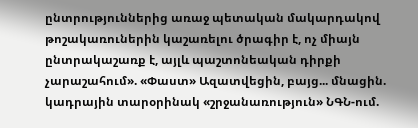ընտրություններից առաջ պետական մակարդակով թոշակառուներին կաշառելու ծրագիր է, ոչ միայն ընտրակաշառք է, այլև պաշտոնեական դիրքի չարաշահում». «Փաստ» Ազատվեցին, բայց... մնացին. կադրային տարօրինակ «շրջանառություն» ՆԳՆ-ում.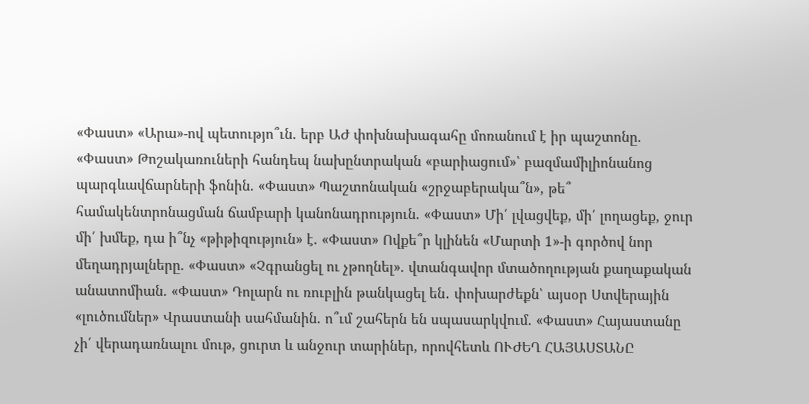«Փաստ» «Արա»-ով պետությո՞ւն. երբ ԱԺ փոխնախագահը մոռանում է իր պաշտոնը. «Փաստ» Թոշակառուների հանդեպ նախընտրական «բարիացում»՝ բազմամիլիոնանոց պարգևավճարների ֆոնին. «Փաստ» Պաշտոնական «շրջաբերակա՞ն», թե՞ համակենտրոնացման ճամբարի կանոնադրություն. «Փաստ» Մի՛ լվացվեք, մի՛ լողացեք, ջուր մի՛ խմեք, դա ի՞նչ «թիթիզություն» է. «Փաստ» Ովքե՞ր կլինեն «Մարտի 1»-ի գործով նոր մեղադրյալները. «Փաստ» «Չգրանցել ու չթողնել». վտանգավոր մտածողության քաղաքական անատոմիան. «Փաստ» Դոլարն ու ռուբլին թանկացել են․ փոխարժեքն՝ այսօր Ստվերային «լուծումներ» Վրաստանի սահմանին. ո՞ւմ շահերն են սպասարկվում. «Փաստ» Հայաստանը չի՛ վերադառնալու մութ, ցուրտ և անջուր տարիներ, որովհետև ՈՒԺԵՂ ՀԱՅԱՍՏԱՆԸ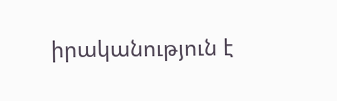իրականություն է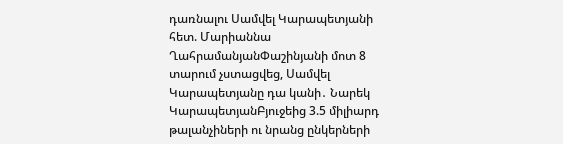դառնալու Սամվել Կարապետյանի հետ. Մարիաննա ՂահրամանյանՓաշինյանի մոտ 8 տարում չստացվեց, Սամվել Կարապետյանը դա կանի․ Նարեկ ԿարապետյանԲյուջեից 3.5 միլիարդ թալանչիների ու նրանց ընկերների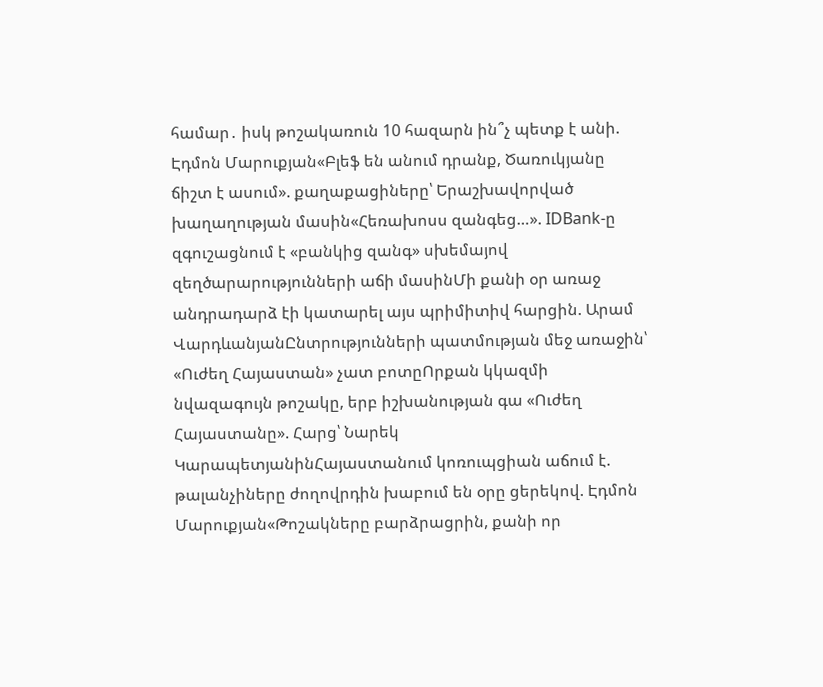համար․ իսկ թոշակառուն 10 հազարն ին՞չ պետք է անի. Էդմոն Մարուքյան«Բլեֆ են անում դրանք, Ծառուկյանը ճիշտ է ասում». քաղաքացիները՝ Երաշխավորված խաղաղության մասին«Հեռախոսս զանգեց…». IDBank-ը զգուշացնում է «բանկից զանգ» սխեմայով զեղծարարությունների աճի մասինՄի քանի օր առաջ անդրադարձ էի կատարել այս պրիմիտիվ հարցին. Արամ ՎարդևանյանԸնտրությունների պատմության մեջ առաջին՝ «Ուժեղ Հայաստան» չատ բոտըՈրքան կկազմի նվազագույն թոշակը, երբ իշխանության գա «Ուժեղ Հայաստանը». Հարց՝ Նարեկ ԿարապետյանինՀայաստանում կոռուպցիան աճում է. թալանչիները ժողովրդին խաբում են օրը ցերեկով. Էդմոն Մարուքյան«Թոշակները բարձրացրին, քանի որ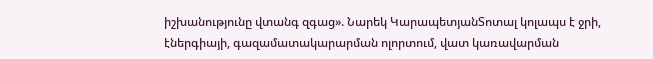իշխանությունը վտանգ զգաց». Նարեկ ԿարապետյանՏոտալ կոլապս է ջրի, էներգիայի, գազամատակարարման ոլորտում, վատ կառավարման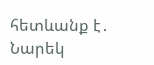հետևանք է․ Նարեկ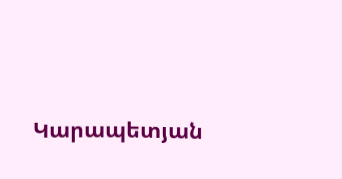Կարապետյան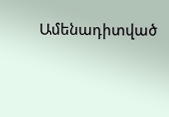Ամենադիտված